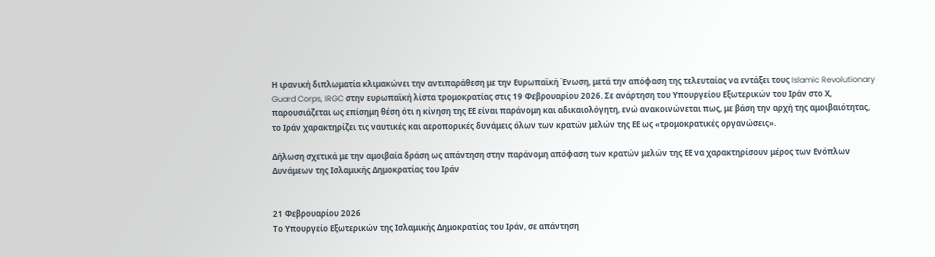Η ιρανική διπλωματία κλιμακώνει την αντιπαράθεση με την Ευρωπαϊκή Ένωση, μετά την απόφαση της τελευταίας να εντάξει τους Islamic Revolutionary Guard Corps, IRGC στην ευρωπαϊκή λίστα τρομοκρατίας στις 19 Φεβρουαρίου 2026. Σε ανάρτηση του Υπουργείου Εξωτερικών του Ιράν στο Χ, παρουσιάζεται ως επίσημη θέση ότι η κίνηση της ΕΕ είναι παράνομη και αδικαιολόγητη, ενώ ανακοινώνεται πως, με βάση την αρχή της αμοιβαιότητας, το Ιράν χαρακτηρίζει τις ναυτικές και αεροπορικές δυνάμεις όλων των κρατών μελών της ΕΕ ως «τρομοκρατικές οργανώσεις».

Δήλωση σχετικά με την αμοιβαία δράση ως απάντηση στην παράνομη απόφαση των κρατών μελών της ΕΕ να χαρακτηρίσουν μέρος των Ενόπλων Δυνάμεων της Ισλαμικής Δημοκρατίας του Ιράν


21 Φεβρουαρίου 2026
Το Υπουργείο Εξωτερικών της Ισλαμικής Δημοκρατίας του Ιράν, σε απάντηση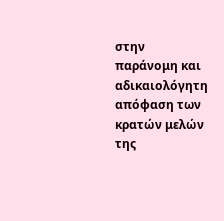στην παράνομη και αδικαιολόγητη απόφαση των κρατών μελών της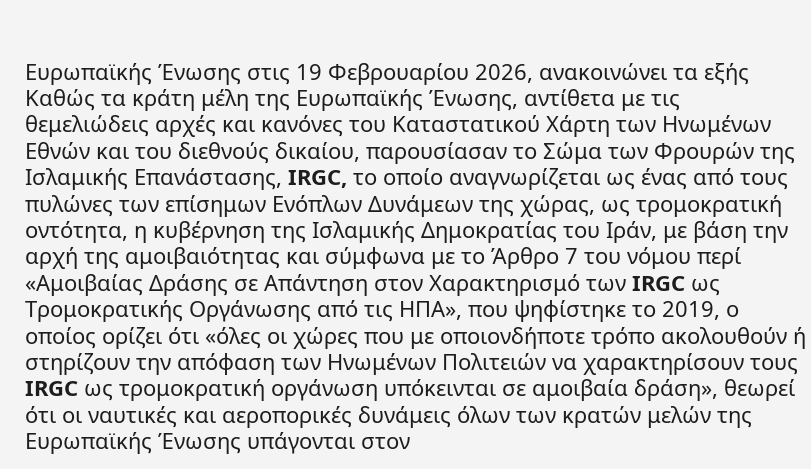Ευρωπαϊκής Ένωσης στις 19 Φεβρουαρίου 2026, ανακοινώνει τα εξής
Καθώς τα κράτη μέλη της Ευρωπαϊκής Ένωσης, αντίθετα με τις θεμελιώδεις αρχές και κανόνες του Καταστατικού Χάρτη των Ηνωμένων Εθνών και του διεθνούς δικαίου, παρουσίασαν το Σώμα των Φρουρών της Ισλαμικής Επανάστασης, IRGC, το οποίο αναγνωρίζεται ως ένας από τους πυλώνες των επίσημων Ενόπλων Δυνάμεων της χώρας, ως τρομοκρατική οντότητα, η κυβέρνηση της Ισλαμικής Δημοκρατίας του Ιράν, με βάση την αρχή της αμοιβαιότητας και σύμφωνα με το Άρθρο 7 του νόμου περί «Αμοιβαίας Δράσης σε Απάντηση στον Χαρακτηρισμό των IRGC ως Τρομοκρατικής Οργάνωσης από τις ΗΠΑ», που ψηφίστηκε το 2019, ο οποίος ορίζει ότι «όλες οι χώρες που με οποιονδήποτε τρόπο ακολουθούν ή στηρίζουν την απόφαση των Ηνωμένων Πολιτειών να χαρακτηρίσουν τους IRGC ως τρομοκρατική οργάνωση υπόκεινται σε αμοιβαία δράση», θεωρεί ότι οι ναυτικές και αεροπορικές δυνάμεις όλων των κρατών μελών της Ευρωπαϊκής Ένωσης υπάγονται στον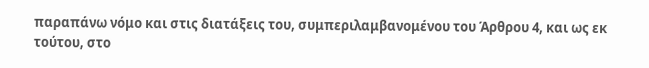παραπάνω νόμο και στις διατάξεις του, συμπεριλαμβανομένου του Άρθρου 4, και ως εκ τούτου, στο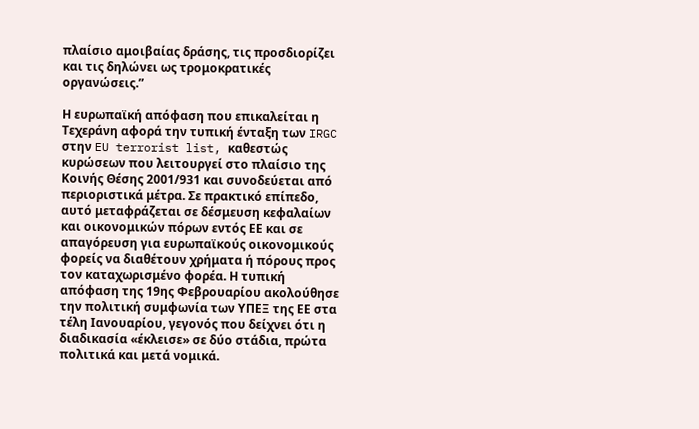πλαίσιο αμοιβαίας δράσης, τις προσδιορίζει και τις δηλώνει ως τρομοκρατικές οργανώσεις.”

Η ευρωπαϊκή απόφαση που επικαλείται η Τεχεράνη αφορά την τυπική ένταξη των IRGC στην EU terrorist list, καθεστώς κυρώσεων που λειτουργεί στο πλαίσιο της Κοινής Θέσης 2001/931 και συνοδεύεται από περιοριστικά μέτρα. Σε πρακτικό επίπεδο, αυτό μεταφράζεται σε δέσμευση κεφαλαίων και οικονομικών πόρων εντός ΕΕ και σε απαγόρευση για ευρωπαϊκούς οικονομικούς φορείς να διαθέτουν χρήματα ή πόρους προς τον καταχωρισμένο φορέα. Η τυπική απόφαση της 19ης Φεβρουαρίου ακολούθησε την πολιτική συμφωνία των ΥΠΕΞ της ΕΕ στα τέλη Ιανουαρίου, γεγονός που δείχνει ότι η διαδικασία «έκλεισε» σε δύο στάδια, πρώτα πολιτικά και μετά νομικά.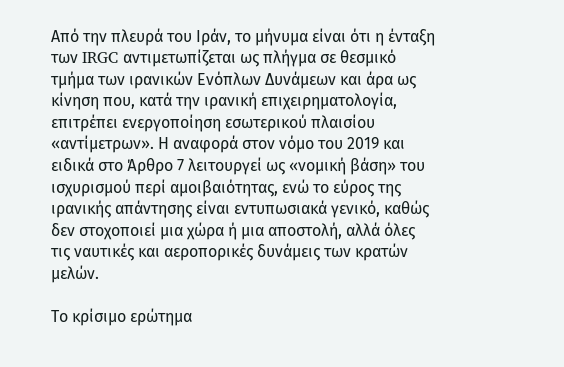Από την πλευρά του Ιράν, το μήνυμα είναι ότι η ένταξη των IRGC αντιμετωπίζεται ως πλήγμα σε θεσμικό τμήμα των ιρανικών Ενόπλων Δυνάμεων και άρα ως κίνηση που, κατά την ιρανική επιχειρηματολογία, επιτρέπει ενεργοποίηση εσωτερικού πλαισίου «αντίμετρων». Η αναφορά στον νόμο του 2019 και ειδικά στο Άρθρο 7 λειτουργεί ως «νομική βάση» του ισχυρισμού περί αμοιβαιότητας, ενώ το εύρος της ιρανικής απάντησης είναι εντυπωσιακά γενικό, καθώς δεν στοχοποιεί μια χώρα ή μια αποστολή, αλλά όλες τις ναυτικές και αεροπορικές δυνάμεις των κρατών μελών.

Το κρίσιμο ερώτημα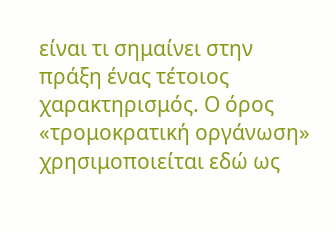είναι τι σημαίνει στην πράξη ένας τέτοιος χαρακτηρισμός. Ο όρος «τρομοκρατική οργάνωση» χρησιμοποιείται εδώ ως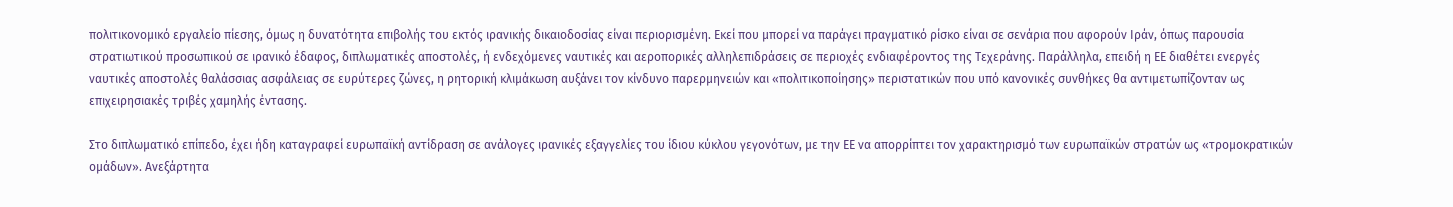πολιτικονομικό εργαλείο πίεσης, όμως η δυνατότητα επιβολής του εκτός ιρανικής δικαιοδοσίας είναι περιορισμένη. Εκεί που μπορεί να παράγει πραγματικό ρίσκο είναι σε σενάρια που αφορούν Ιράν, όπως παρουσία στρατιωτικού προσωπικού σε ιρανικό έδαφος, διπλωματικές αποστολές, ή ενδεχόμενες ναυτικές και αεροπορικές αλληλεπιδράσεις σε περιοχές ενδιαφέροντος της Τεχεράνης. Παράλληλα, επειδή η ΕΕ διαθέτει ενεργές ναυτικές αποστολές θαλάσσιας ασφάλειας σε ευρύτερες ζώνες, η ρητορική κλιμάκωση αυξάνει τον κίνδυνο παρερμηνειών και «πολιτικοποίησης» περιστατικών που υπό κανονικές συνθήκες θα αντιμετωπίζονταν ως επιχειρησιακές τριβές χαμηλής έντασης.

Στο διπλωματικό επίπεδο, έχει ήδη καταγραφεί ευρωπαϊκή αντίδραση σε ανάλογες ιρανικές εξαγγελίες του ίδιου κύκλου γεγονότων, με την ΕΕ να απορρίπτει τον χαρακτηρισμό των ευρωπαϊκών στρατών ως «τρομοκρατικών ομάδων». Ανεξάρτητα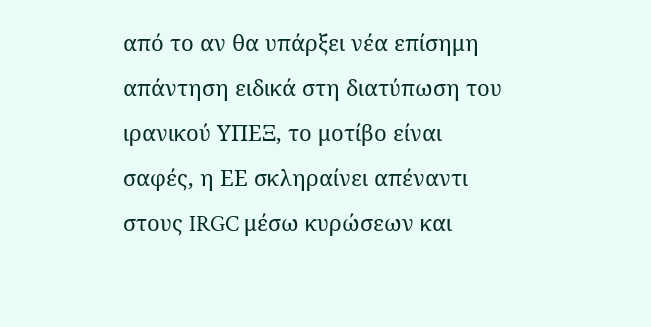από το αν θα υπάρξει νέα επίσημη απάντηση ειδικά στη διατύπωση του ιρανικού ΥΠΕΞ, το μοτίβο είναι σαφές, η ΕΕ σκληραίνει απέναντι στους IRGC μέσω κυρώσεων και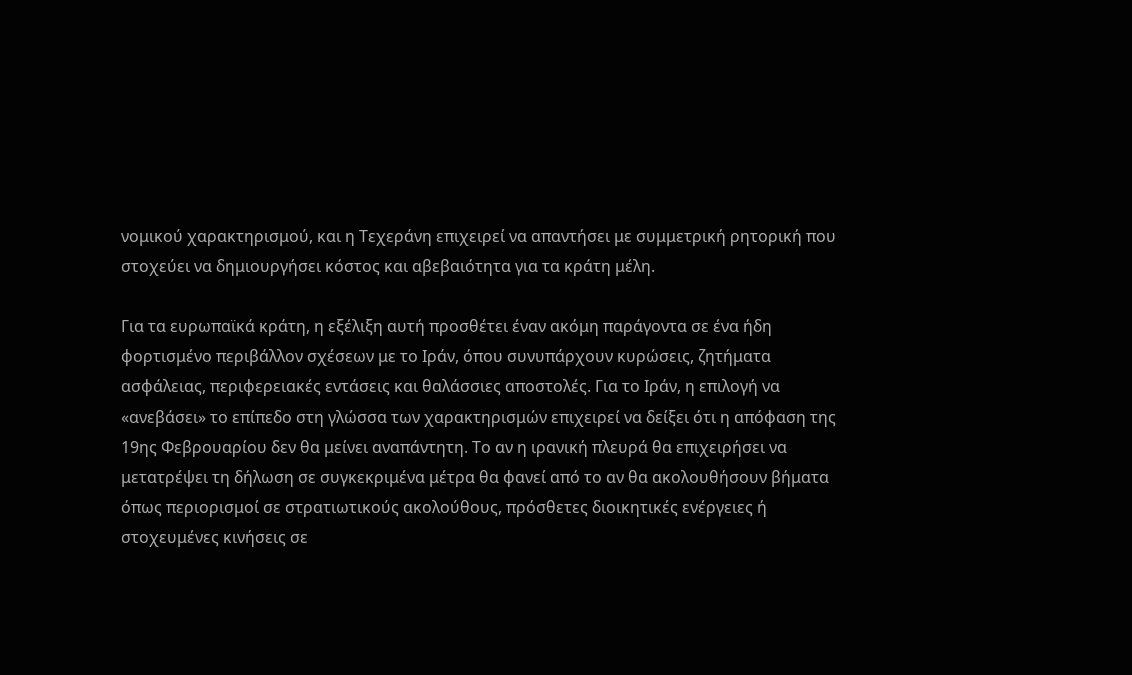νομικού χαρακτηρισμού, και η Τεχεράνη επιχειρεί να απαντήσει με συμμετρική ρητορική που στοχεύει να δημιουργήσει κόστος και αβεβαιότητα για τα κράτη μέλη.

Για τα ευρωπαϊκά κράτη, η εξέλιξη αυτή προσθέτει έναν ακόμη παράγοντα σε ένα ήδη φορτισμένο περιβάλλον σχέσεων με το Ιράν, όπου συνυπάρχουν κυρώσεις, ζητήματα ασφάλειας, περιφερειακές εντάσεις και θαλάσσιες αποστολές. Για το Ιράν, η επιλογή να «ανεβάσει» το επίπεδο στη γλώσσα των χαρακτηρισμών επιχειρεί να δείξει ότι η απόφαση της 19ης Φεβρουαρίου δεν θα μείνει αναπάντητη. Το αν η ιρανική πλευρά θα επιχειρήσει να μετατρέψει τη δήλωση σε συγκεκριμένα μέτρα θα φανεί από το αν θα ακολουθήσουν βήματα όπως περιορισμοί σε στρατιωτικούς ακολούθους, πρόσθετες διοικητικές ενέργειες ή στοχευμένες κινήσεις σε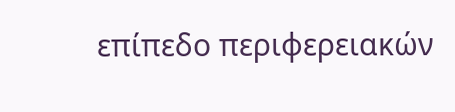επίπεδο περιφερειακών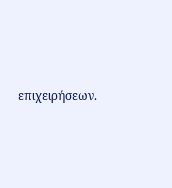επιχειρήσεων.